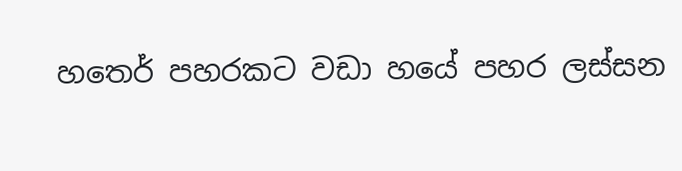හත‍ෙර් පහරකට වඩා හයේ පහර ලස්සන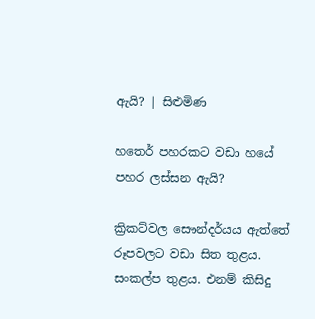ඇයි? | සිළුමිණ

හත‍ෙර් පහරකට වඩා හයේ පහර ලස්සන ඇයි?

ක්‍රිකට්වල සෞන්දර්යය ඇත්තේ රූපවලට වඩා සිත තුළය. සංකල්ප තුළය. එනම් කිසිදු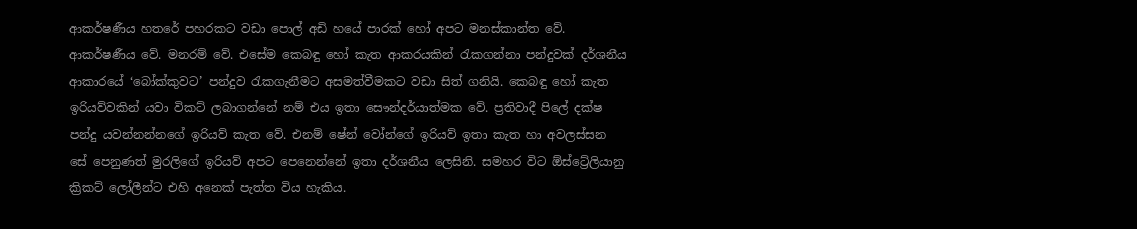ආකර්ෂණීය හතරේ පහරකට වඩා පොල් අඩි හයේ පාරක් හෝ අපට මනස්කාන්ත වේ. ආකර්ෂණීය වේ. මනරම් වේ. එසේම කෙබඳු හෝ කැත ආකරයකින් රැකගන්නා පන්දුවක් දර්ශනීය ආකාරයේ ‘බෝක්කුවට’ පන්දුව රැකගැනීමට අසමත්වීමකට වඩා සිත් ගනියි. කෙබඳු හෝ කැත ඉරියව්වකින් යවා විකට් ලබාගන්නේ නම් එය ඉතා සෞන්දර්යාත්මක වේ. ප්‍රතිවාදී පිලේ දක්ෂ පන්දු යවන්නන්නගේ ඉරියව් කැත වේ. එනම් ෂේන් වෝන්ගේ ඉරියව් ඉතා කැත හා අවලස්සන සේ පෙනුණත් මුරලිගේ ඉරියව් අපට පෙනෙන්නේ ඉතා දර්ශනීය ලෙසිනි. සමහර විට ඕස්ට්‍රේලියානු ක්‍රිකට් ලෝලීන්ට එහි අනෙක් පැත්ත විය හැකිය.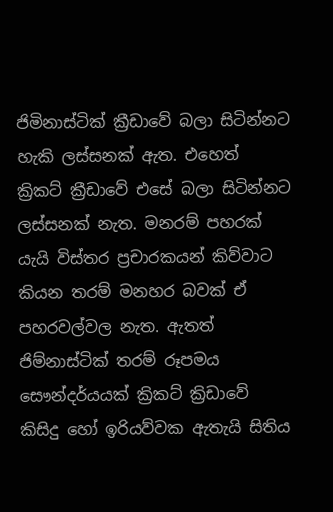ජිමිනාස්ටික් ක්‍රීඩාවේ බලා සිටින්නට හැකි ලස්සනක් ඇත. එහෙත් ක්‍රිකට් ක්‍රීඩාවේ එසේ බලා සිටින්නට ලස්සනක් නැත. මනරම් පහරක් යැයි විස්තර ප්‍රචාරකයන් කිව්වාට කියන තරම් මනහර බවක් ඒ පහරවල්වල නැත. ඇතත් ජිම්නාස්ටික් තරම් රූපමය සෞන්දර්යයක් ක්‍රිකට් ක්‍රිඩාවේ කිසිදු හෝ ඉරියව්වක ඇතැයි සිතිය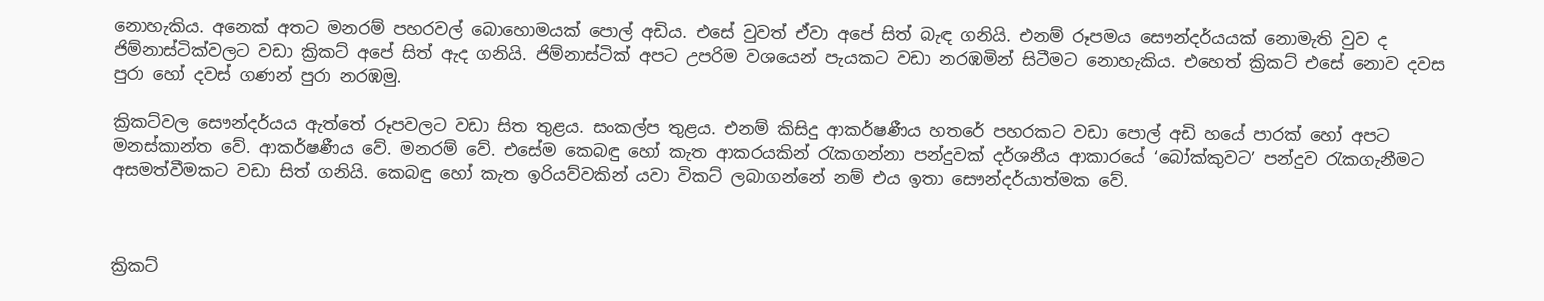නොහැකිය. අනෙක් අතට මනරම් පහරවල් බොහොමයක් පොල් අඩිය. එසේ වුවත් ඒවා අපේ සිත් බැඳ ගනියි. එනම් රූපමය සෞන්දර්යයක් නොමැති වුව ද ජිම්නාස්ටික්වලට වඩා ක්‍රිකට් අපේ සිත් ඇද ගනියි. ජිම්නාස්ටික් අපට උපරිම වශයෙන් පැයකට වඩා නරඹමින් සිටීමට නොහැකිය. එහෙත් ක්‍රිකට් එසේ නොව දවස පුරා හෝ දවස් ගණන් පුරා නරඹමු.

ක්‍රිකට්වල සෞන්දර්යය ඇත්තේ රූපවලට වඩා සිත තුළය. සංකල්ප තුළය. එනම් කිසිදු ආකර්ෂණීය හතරේ පහරකට වඩා පොල් අඩි හයේ පාරක් හෝ අපට මනස්කාන්ත වේ. ආකර්ෂණීය වේ. මනරම් වේ. එසේම කෙබඳු හෝ කැත ආකරයකින් රැකගන්නා පන්දුවක් දර්ශනීය ආකාරයේ ‘බෝක්කුවට’ පන්දුව රැකගැනීමට අසමත්වීමකට වඩා සිත් ගනියි. කෙබඳු හෝ කැත ඉරියව්වකින් යවා විකට් ලබාගන්නේ නම් එය ඉතා සෞන්දර්යාත්මක වේ.



ක්‍රිකට්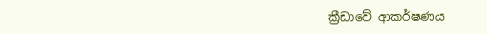ක්‍රීඩාවේ ආකර්ෂණය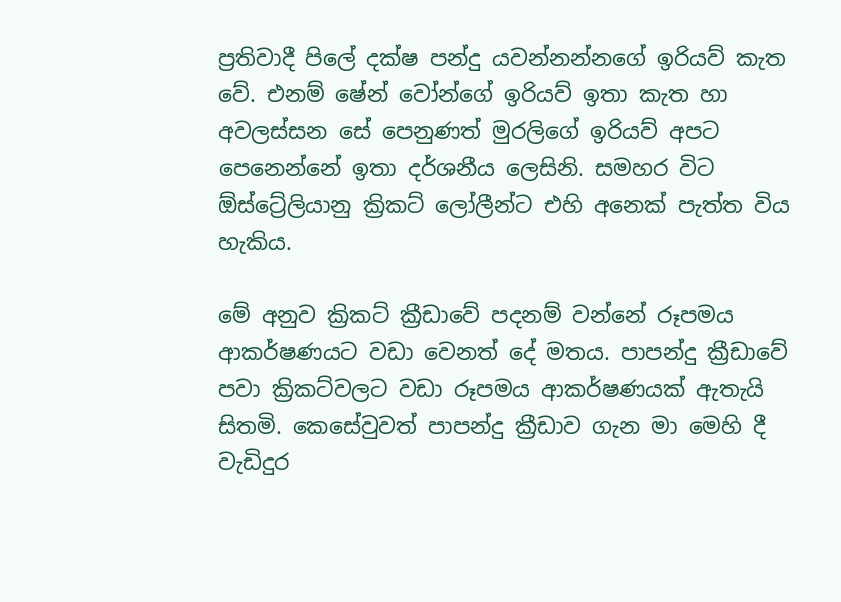ප්‍රතිවාදී පිලේ දක්ෂ පන්දු යවන්නන්නගේ ඉරියව් කැත වේ. එනම් ෂේන් වෝන්ගේ ඉරියව් ඉතා කැත හා අවලස්සන සේ පෙනුණත් මුරලිගේ ඉරියව් අපට පෙනෙන්නේ ඉතා දර්ශනීය ලෙසිනි. සමහර විට ඕස්ට්‍රේලියානු ක්‍රිකට් ලෝලීන්ට එහි අනෙක් පැත්ත විය හැකිය.

මේ අනුව ක්‍රිකට් ක්‍රීඩාවේ පදනම් වන්නේ රූපමය ආකර්ෂණයට වඩා වෙනත් දේ මතය. පාපන්දු ක්‍රීඩාවේ පවා ක්‍රිකට්වලට වඩා රූපමය ආකර්ෂණයක් ඇතැයි සිතමි. කෙසේවුවත් පාපන්දු ක්‍රීඩාව ගැන මා මෙහි දී වැඩිදුර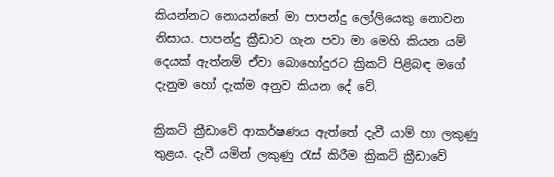කියන්නට නොයන්නේ මා පාපන්දු ලෝලියෙකු නොවන නිසාය. පාපන්දු ක්‍රීඩාව ගැන පවා මා මෙහි කියන යම් දෙයක් ඇත්නම් ඒවා බොහෝදුරට ක්‍රිකට් පිළිබඳ මගේ දැනුම හෝ දැක්ම අනුව කියන දේ වේ.

ක්‍රිකට් ක්‍රීඩාවේ ආකර්ෂණය ඇත්තේ දැවී යාම් හා ලකුණු තුළය. දැවී යමින් ලකුණු රැස් කිරීම ක්‍රිකට් ක්‍රීඩාවේ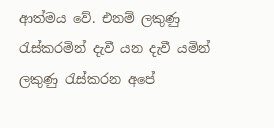ආත්මය වේ. එනම් ලකුණු රැස්කරමින් දැවී යන දැවී යමින් ලකුණු රැස්කරන අපේ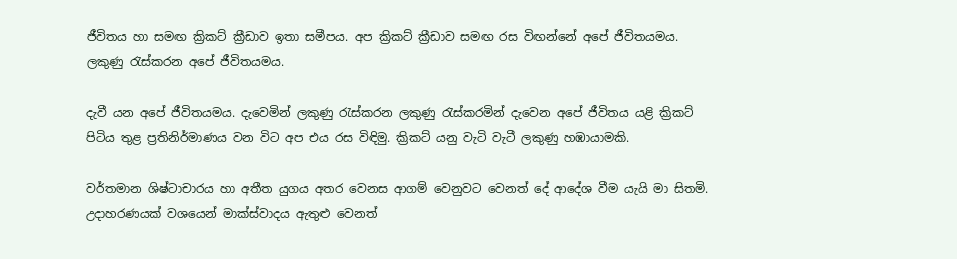ජීවිතය හා සමඟ ක්‍රිකට් ක්‍රීඩාව ඉතා සමීපය. අප ක්‍රිකට් ක්‍රීඩාව සමඟ රස විඟන්නේ අපේ ජීවිතයමය. ලකුණු රැස්කරන අපේ ජීවිතයමය.

දැවී යන අපේ ජීවිතයමය. දැවෙමින් ලකුණු රැස්කරන ලකුණු රැස්කරමින් දැවෙන අපේ ජීවිතය යළි ක්‍රිකට් පිටිය තුළ ප්‍රතිනිර්මාණය වන විට අප එය රස විඳිමු. ක්‍රිකට් යනු වැටි වැටී ලකුණු හඹායාමකි.

වර්තමාන ශිෂ්ටාචාරය හා අතීත යුගය අතර වෙනස ආගම් වෙනුවට වෙනත් දේ ආදේශ වීම යැයි මා සිතමි. උදාහරණයක් වශයෙන් මාක්ස්වාදය ඇතුළු වෙනත්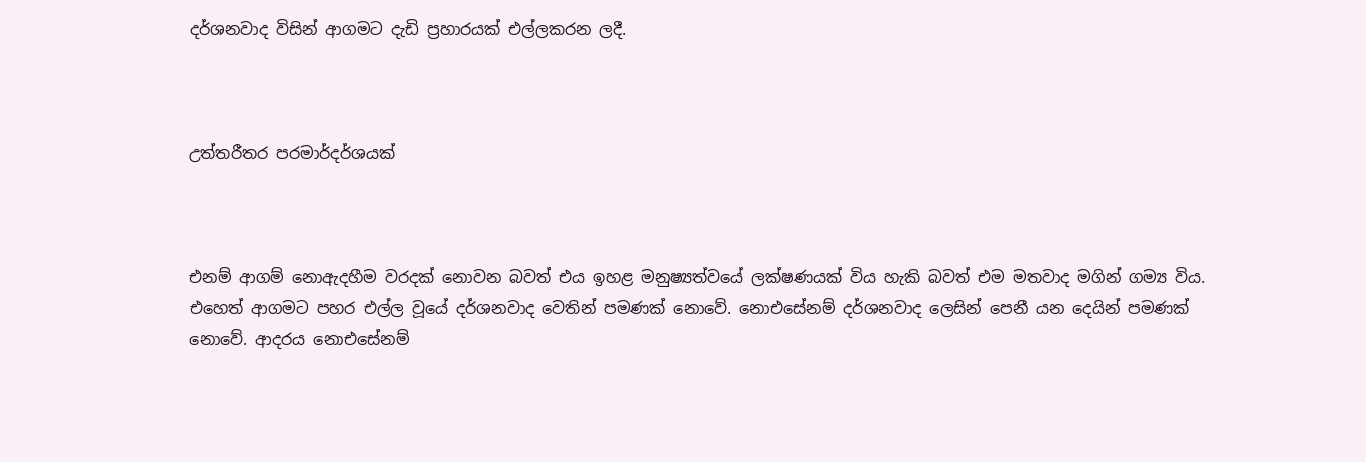දර්ශනවාද විසින් ආගමට දැඩි ප්‍රහාරයක් එල්ලකරන ලදී.



උත්තරීතර පරමාර්දර්ශයක්



එනම් ආගම් නොඇදහීම වරදක් නොවන බවත් එය ඉහළ මනුෂ්‍යත්වයේ ලක්ෂණයක් විය හැකි බවත් එම මතවාද මගින් ගම්‍ය විය. එහෙත් ආගමට පහර එල්ල වූයේ දර්ශනවාද වෙතින් පමණක් නොවේ. නොඑසේනම් දර්ශනවාද ලෙසින් පෙනී යන දෙයින් පමණක් නොවේ. ආදරය නොඑසේනම්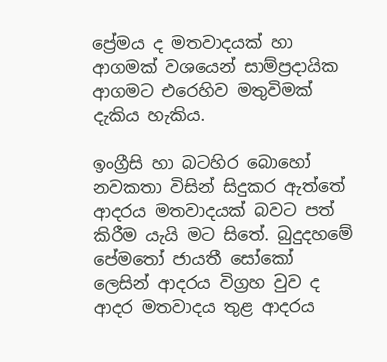ප්‍රේමය ද මතවාදයක් හා ආගමක් වශයෙන් සාම්ප්‍රදායික ආගමට එරෙහිව මතුවිමක් දැකිය හැකිය.

ඉංග්‍රීසි හා බටහිර බොහෝ නවකතා විසින් සිදුකර ඇත්තේ ආදරය මතවාදයක් බවට පත් කිරීම යැයි මට සිතේ. බුදුදහමේ පේමතෝ ජායතී සෝකෝ ලෙසින් ආදරය විග්‍රහ වුව ද ආදර මතවාදය තුළ ආදරය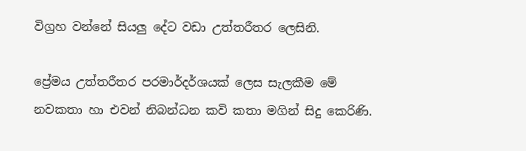විග්‍රහ වන්නේ සියලු දේට වඩා උත්තරීතර ලෙසිනි.

ප්‍රේමය උත්තරීතර පරමාර්දර්ශයක් ලෙස සැලකීම මේ නවකතා හා එවන් නිබන්ධන කවි කතා මගින් සිදු කෙරිණි.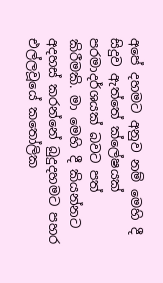අපේ දහමට අනුව නම් මෙහි දී සිදුව ඇත්තේ ක්ලේෂයක් පරමාදර්ශයක් බවට පත් කිරීමකි. මා මෙහි දී කියන්නට අදහස් කරන්නේ බුදුදහමට පහර එල්ලවූයේ කතෝලික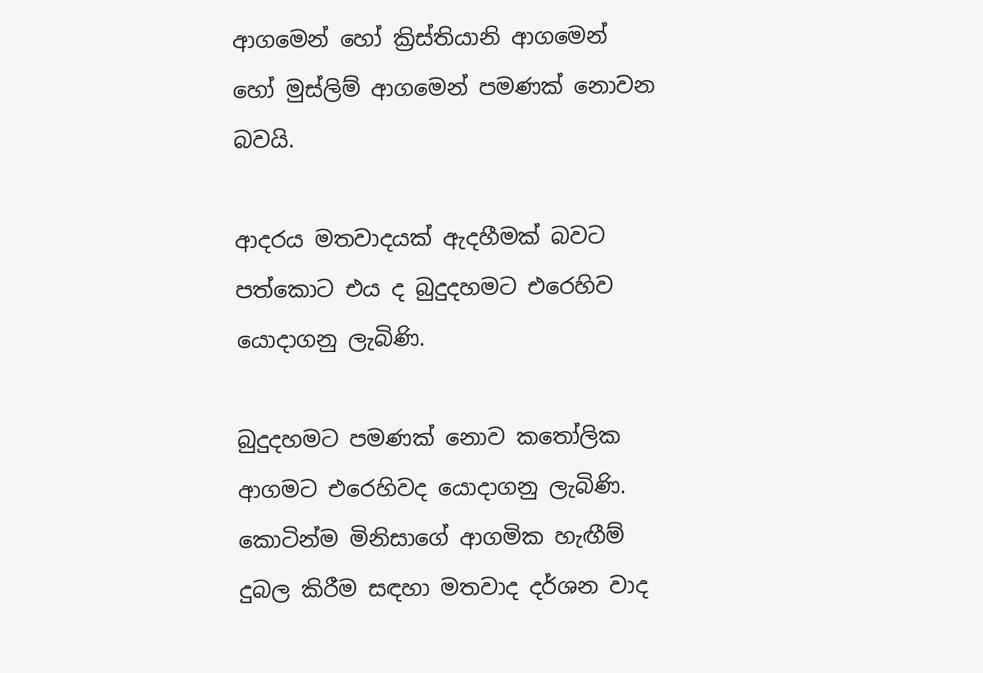ආගමෙන් හෝ ක්‍රිස්තියානි ආගමෙන් හෝ මුස්ලිම් ආගමෙන් පමණක් නොවන බවයි.

ආදරය මතවාදයක් ඇදහීමක් බවට පත්කොට එය ද බුදුදහමට එරෙහිව යොදාගනු ලැබිණි.

බුදුදහමට පමණක් නොව කතෝලික ආගමට එරෙහිවද යොදාගනු ලැබිණි. කොටින්ම මිනිසාගේ ආගමික හැඟීම් දුබල කිරීම සඳහා මතවාද දර්ශන වාද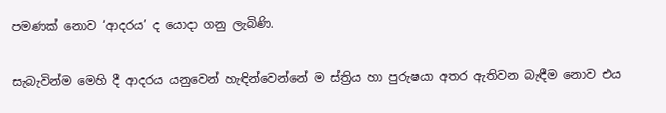පමණක් නොව ‘ආදරය’ ද යොදා ගනු ලැබිණි.

සැබැවින්ම මෙහි දී ආදරය යනුවෙන් හැඳින්වෙන්නේ ම ස්ත්‍රිය හා පුරුෂයා අතර ඇතිවන බැඳීම නොව එය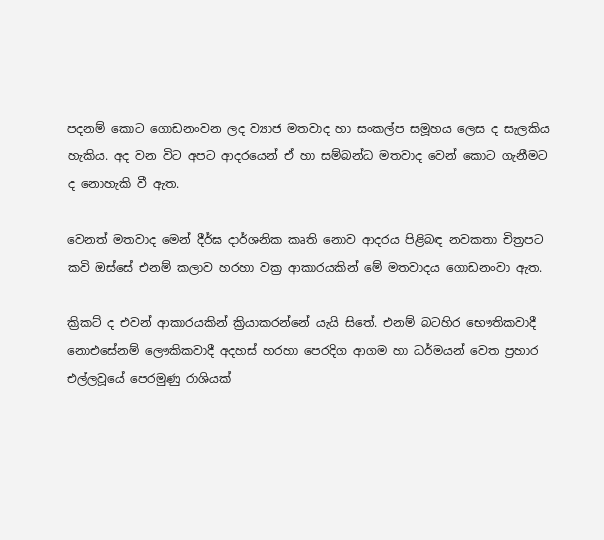පදනම් කොට ගොඩනංවන ලද ව්‍යාජ මතවාද හා සංකල්ප සමූහය ලෙස ද සැලකිය හැකිය. අද වන විට අපට ආදරයෙන් ඒ හා සම්බන්ධ මතවාද වෙන් කොට ගැනීමට ද නොහැකි වී ඇත.

වෙනත් මතවාද මෙන් දීර්ඝ දාර්ශනික කෘති නොව ආදරය පිළිබඳ නවකතා චිත්‍රපට කවි ඔස්සේ එනම් කලාව හරහා වක්‍ර ආකාරයකින් මේ මතවාදය ගොඩනංවා ඇත.

ක්‍රිකට් ද එවන් ආකාරයකින් ක්‍රියාකරන්නේ යැයි සිතේ. එනම් බටහිර භෞතිකවාදී නොඑසේනම් ලෞකිකවාදී අදහස් හරහා පෙරදිග ආගම හා ධර්මයන් වෙත ප්‍රහාර එල්ලවූයේ පෙරමුණු රාශියක්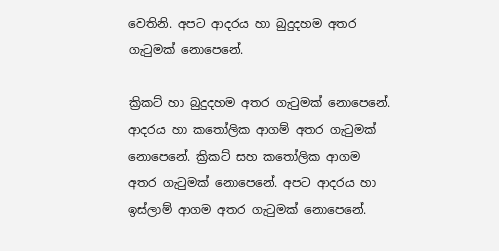වෙතිනි. අපට ආදරය හා බුදුදහම අතර ගැටුමක් නොපෙනේ.

ක්‍රිකට් හා බුදුදහම අතර ගැටුමක් නොපෙනේ. ආදරය හා කතෝලික ආගම් අතර ගැටුමක් නොපෙනේ. ක්‍රිකට් සහ කතෝලික ආගම අතර ගැටුමක් නොපෙනේ. අපට ආදරය හා ඉස්ලාම් ආගම අතර ගැටුමක් නොපෙනේ.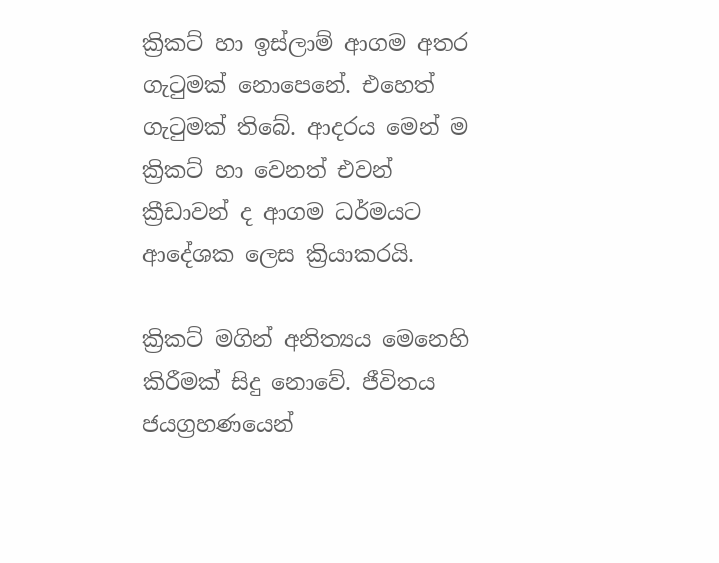ක්‍රිකට් හා ඉස්ලාම් ආගම අතර ගැටුමක් නොපෙනේ. එහෙත් ගැටුමක් තිබේ. ආදරය මෙන් ම ක්‍රිකට් හා වෙනත් එවන් ක්‍රීඩාවන් ද ආගම ධර්මයට ආදේශක ලෙස ක්‍රියාකරයි.

ක්‍රිකට් මගින් අනිත්‍යය මෙනෙහි කිරීමක් සිදු නොවේ. ජීවිතය ජයග්‍රහණයෙන්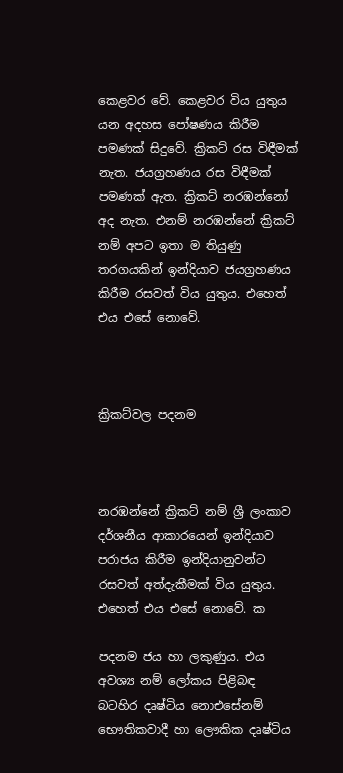කෙළවර වේ. කෙළවර විය යුතුය යන අදහස පෝෂණය කිරීම පමණක් සිදුවේ. ක්‍රිකට් රස විඳීමක් නැත. ජයග්‍රහණය රස විඳීමක් පමණක් ඇත. ක්‍රිකට් නරඹන්නෝ අද නැත. එනම් නරඹන්නේ ක්‍රිකට් නම් අපට ඉතා ම තියුණු තරගයකින් ඉන්දියාව ජයග්‍රහණය කිරීම රසවත් විය යුතුය. එහෙත් එය එසේ නොවේ.



ක්‍රිකට්වල පදනම



නරඹන්නේ ක්‍රිකට් නම් ශ්‍රී ලංකාව දර්ශනීය ආකාරයෙන් ඉන්දියාව පරාජය කිරීම ඉන්දියානුවන්ට රසවත් අත්දැකීමක් විය යුතුය. එහෙත් එය එසේ නොවේ. ක

පදනම ජය හා ලකුණුය. එය අවශ්‍ය නම් ලෝකය පිළිබඳ බටහිර දෘෂ්ටිය නොඑසේනම් භෞතිකවාදී හා ලෞකික දෘෂ්ටිය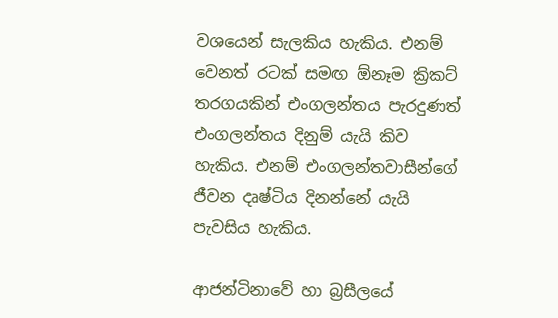වශයෙන් සැලකිය හැකිය. එනම් වෙනත් රටක් සමඟ ඕනෑම ක්‍රිකට් තරගයකින් එංගලන්තය පැරදුණත් එංගලන්තය දිනුම් යැයි කිව හැකිය. එනම් එංගලන්තවාසීන්ගේ ජීවන දෘෂ්ටිය දිනන්නේ යැයි පැවසිය හැකිය.

ආජන්ටිනාවේ හා බ්‍රසීලයේ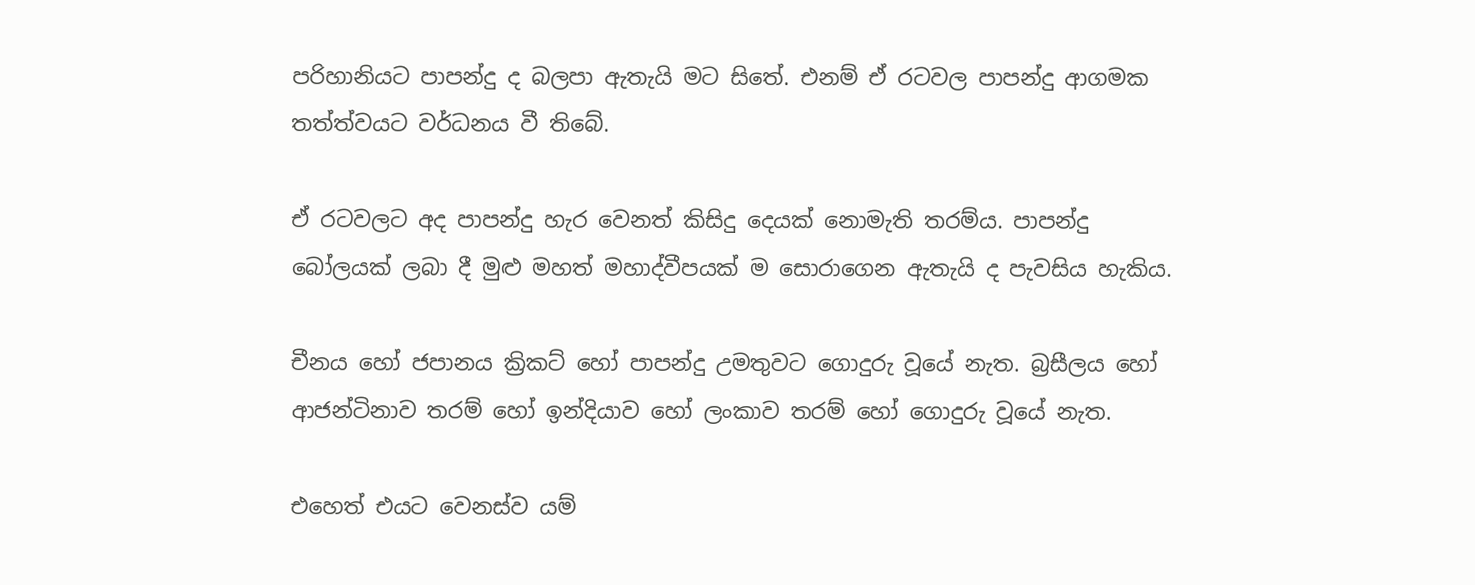පරිහානියට පාපන්දු ද බලපා ඇතැයි මට සිතේ. එනම් ඒ රටවල පාපන්දු ආගමක තත්ත්වයට වර්ධනය වී තිබේ.

ඒ රටවලට අද පාපන්දු හැර වෙනත් කිසිදු දෙයක් නොමැති තරම්ය. පාපන්දු බෝලයක් ලබා දී මුළු මහත් මහාද්වීපයක් ම සොරාගෙන ඇතැයි ද පැවසිය හැකිය.

චීනය හෝ ජපානය ක්‍රිකට් හෝ පාපන්දු උමතුවට ගොදුරු වූයේ නැත. බ්‍රසීලය හෝ ආජන්ටිනාව තරම් හෝ ඉන්දියාව හෝ ලංකාව තරම් හෝ ගොදුරු වූයේ නැත.

එහෙත් එයට වෙනස්ව යම්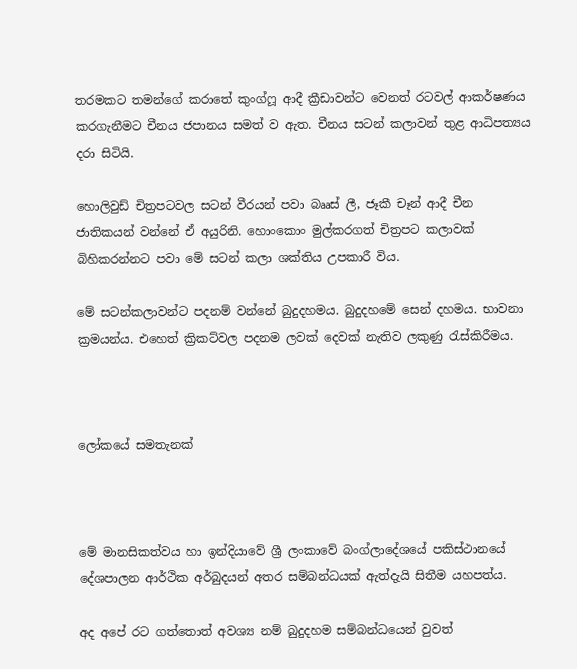තරමකට තමන්ගේ කරාතේ කුංග්ෆූ ආදී ක්‍රීඩාවන්ට වෙනත් රටවල් ආකර්ෂණය කරගැනීමට චීනය ජපානය සමත් ව ඇත. චීනය සටන් කලාවන් තුළ ආධිපත්‍යය දරා සිටියි.

හොලිවුඩ් චිත්‍රපටවල සටන් වීරයන් පවා බෲස් ලී, ජෑකී චෑන් ආදී චීන ජාතිකයන් වන්නේ ඒ අයුරිනි. හොංකොං මුල්කරගත් චිත්‍රපට කලාවක් බිහිකරන්නට පවා මේ සටන් කලා ශක්තිය උපකාරී විය.

මේ සටන්කලාවන්ට පදනම් වන්නේ බුදුදහමය. බුදුදහමේ සෙන් දහමය. භාවනා ක්‍රමයන්ය. එහෙත් ක්‍රිකට්වල පදනම ලවක් දෙවක් නැතිව ලකුණු රැස්කිරීමය.



ලෝකයේ සමතැනක්



මේ මානසිකත්වය හා ඉන්දියාවේ ශ්‍රී ලංකාවේ බංග්ලාදේශයේ පකිස්ථානයේ දේශපාලන ආර්ථික අර්බුදයන් අතර සම්බන්ධයක් ඇත්දැයි සිතීම යහපත්ය.

අද අපේ රට ගත්තොත් අවශ්‍ය නම් බුදුදහම සම්බන්ධයෙන් වුවත්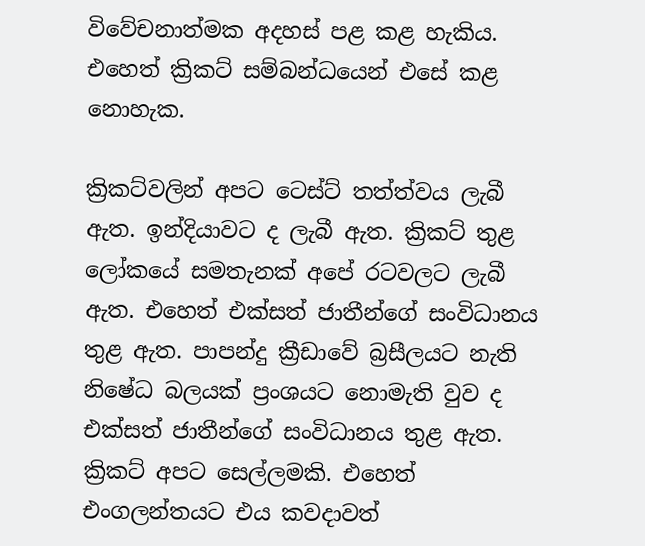විවේචනාත්මක අදහස් පළ කළ හැකිය. එහෙත් ක්‍රිකට් සම්බන්ධයෙන් එසේ කළ නොහැක.

ක්‍රිකට්වලින් අපට ටෙස්ට් තත්ත්වය ලැබී ඇත. ඉන්දියාවට ද ලැබී ඇත. ක්‍රිකට් තුළ ලෝකයේ සමතැනක් අපේ රටවලට ලැබී ඇත. එහෙත් එක්සත් ජාතීන්ගේ සංවිධානය තුළ ඇත. පාපන්දු ක්‍රීඩාවේ බ්‍රසීලයට නැති නිෂේධ බලයක් ප්‍රංශයට නොමැති වුව ද එක්සත් ජාතීන්ගේ සංවිධානය තුළ ඇත. ක්‍රිකට් අපට සෙල්ලමකි. එහෙත් එංගලන්තයට එය කවදාවත්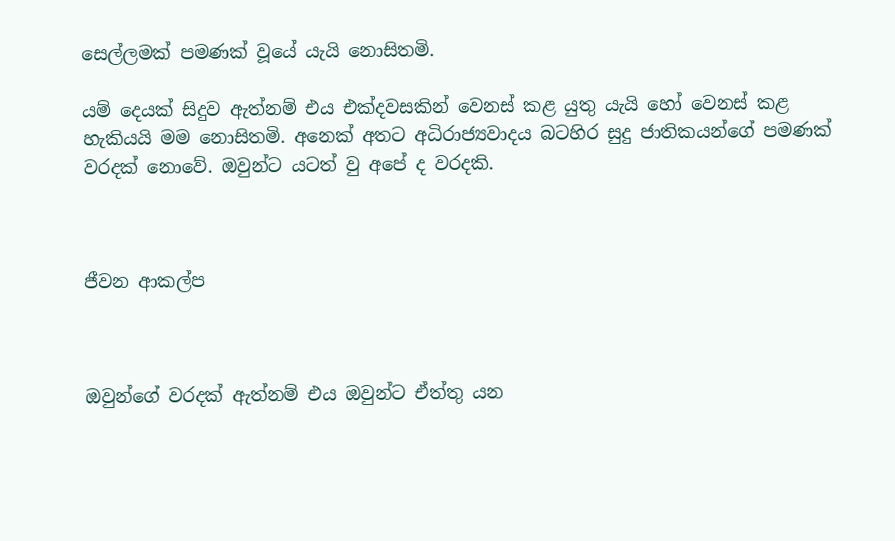සෙල්ලමක් පමණක් වූයේ යැයි නොසිතමි.

යම් දෙයක් සිදුව ඇත්නම් එය එක්දවසකින් වෙනස් කළ යුතු යැයි හෝ වෙනස් කළ හැකියයි මම නොසිතමි. අනෙක් අතට අධිරාජ්‍යවාදය බටහිර සුදු ජාතිකයන්ගේ පමණක් වරදක් නොවේ. ඔවුන්ට යටත් වු අපේ ද වරදකි.



ජීවන ආකල්ප



ඔවුන්ගේ වරදක් ඇත්නම් එය ඔවුන්ට ඒත්තු යන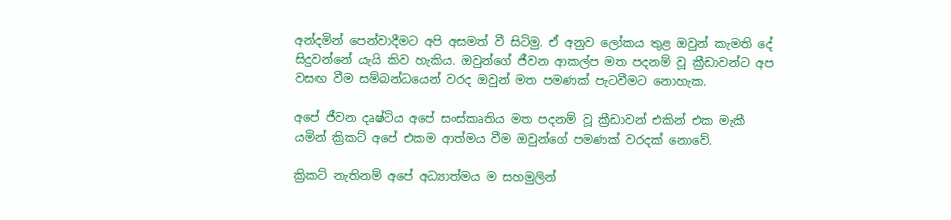අන්දමින් පෙන්වාදීමට අපි අසමත් වී සිටිමු. ඒ අනුව ලෝකය තුළ ඔවුන් කැමති දේ සිදුවන්නේ යැයි කිව හැකිය. ඔවුන්ගේ ජීවන ආකල්ප මත පදනම් වූ ක්‍රීඩාවන්ට අප වසඟ වීම සම්බන්ධයෙන් වරද ඔවුන් මත පමණක් පැටවීමට නොහැක.

අපේ ජීවන දෘෂ්ටිය අපේ සංස්කෘතිය මත පදනම් වූ ක්‍රීඩාවන් එකින් එක මැකී යමින් ක්‍රිකට් අපේ එකම ආත්මය වීම ඔවුන්ගේ පමණක් වරදක් නොවේ.

ක්‍රිකට් නැතිනම් අපේ අධ්‍යාත්මය ම සහමුලින්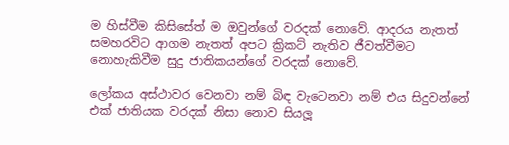ම හිස්වීම කිසිසේත් ම ඔවුන්ගේ වරදක් නොවේ. ආදරය නැතත් සමහරවිට ආගම නැතත් අපට ක්‍රිකට් නැතිව ජීවත්වීමට නොහැකිවීම සුදු ජාතිකයන්ගේ වරදක් නොවේ.

ලෝකය අස්ථාවර වෙනවා නම් බිඳ වැටෙනවා නම් එය සිදුවන්නේ එක් ජාතියක වරදක් නිසා නොව සියලූ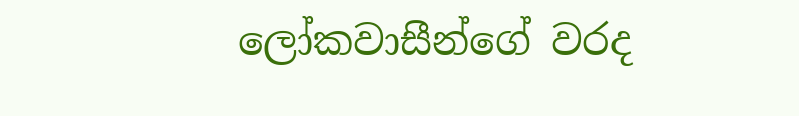ලෝකවාසීන්ගේ වරද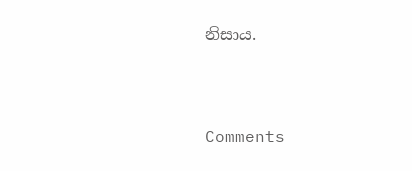නිසාය.



Comments